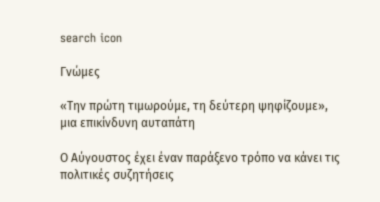search icon

Γνώμες

«Την πρώτη τιμωρούμε, τη δεύτερη ψηφίζουμε», μια επικίνδυνη αυταπάτη

Ο Αύγουστος έχει έναν παράξενο τρόπο να κάνει τις πολιτικές συζητήσεις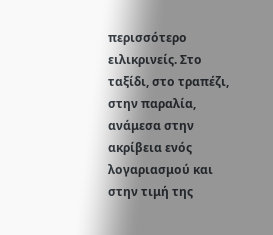περισσότερο ειλικρινείς. Στο ταξίδι, στο τραπέζι, στην παραλία, ανάμεσα στην ακρίβεια ενός λογαριασμού και στην τιμή της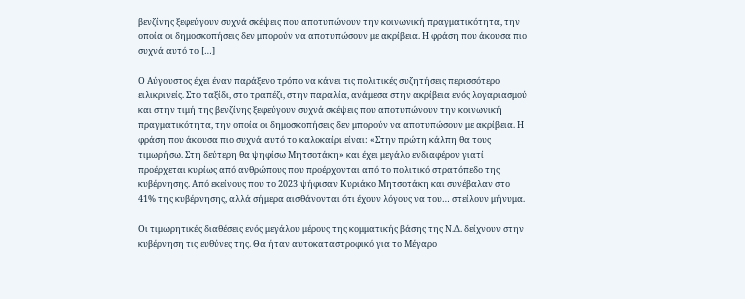βενζίνης ξεφεύγουν συχνά σκέψεις που αποτυπώνουν την κοινωνική πραγματικότητα, την οποία οι δημοσκοπήσεις δεν μπορούν να αποτυπώσουν με ακρίβεια. Η φράση που άκουσα πιο συχνά αυτό το […]

Ο Αύγουστος έχει έναν παράξενο τρόπο να κάνει τις πολιτικές συζητήσεις περισσότερο ειλικρινείς. Στο ταξίδι, στο τραπέζι, στην παραλία, ανάμεσα στην ακρίβεια ενός λογαριασμού και στην τιμή της βενζίνης ξεφεύγουν συχνά σκέψεις που αποτυπώνουν την κοινωνική πραγματικότητα, την οποία οι δημοσκοπήσεις δεν μπορούν να αποτυπώσουν με ακρίβεια. Η φράση που άκουσα πιο συχνά αυτό το καλοκαίρι είναι: «Στην πρώτη κάλπη θα τους τιμωρήσω. Στη δεύτερη θα ψηφίσω Μητσοτάκη» και έχει μεγάλο ενδιαφέρον γιατί προέρχεται κυρίως από ανθρώπους που προέρχονται από το πολιτικό στρατόπεδο της κυβέρνησης. Από εκείνους που το 2023 ψήφισαν Κυριάκο Μητσοτάκη και συνέβαλαν στο 41% της κυβέρνησης, αλλά σήμερα αισθάνονται ότι έχουν λόγους να του… στείλουν μήνυμα.

Οι τιμωρητικές διαθέσεις ενός μεγάλου μέρους της κομματικής βάσης της Ν.Δ. δείχνουν στην κυβέρνηση τις ευθύνες της. Θα ήταν αυτοκαταστροφικό για το Μέγαρο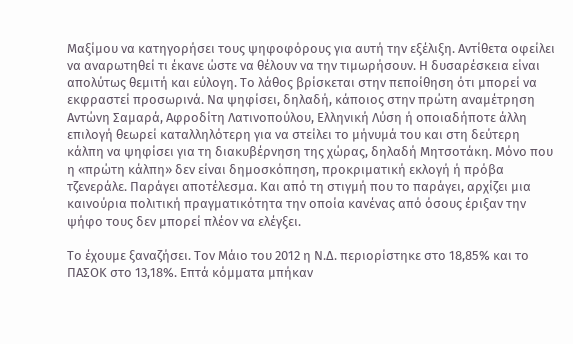Μαξίμου να κατηγορήσει τους ψηφοφόρους για αυτή την εξέλιξη. Αντίθετα οφείλει να αναρωτηθεί τι έκανε ώστε να θέλουν να την τιμωρήσουν. Η δυσαρέσκεια είναι απολύτως θεμιτή και εύλογη. Το λάθος βρίσκεται στην πεποίθηση ότι μπορεί να εκφραστεί προσωρινά. Να ψηφίσει, δηλαδή, κάποιος στην πρώτη αναμέτρηση Αντώνη Σαμαρά, Αφροδίτη Λατινοπούλου, Ελληνική Λύση ή οποιαδήποτε άλλη επιλογή θεωρεί καταλληλότερη για να στείλει το μήνυμά του και στη δεύτερη κάλπη να ψηφίσει για τη διακυβέρνηση της χώρας, δηλαδή Μητσοτάκη. Μόνο που η «πρώτη κάλπη» δεν είναι δημοσκόπηση, προκριματική εκλογή ή πρόβα τζενεράλε. Παράγει αποτέλεσμα. Και από τη στιγμή που το παράγει, αρχίζει μια καινούρια πολιτική πραγματικότητα την οποία κανένας από όσους έριξαν την ψήφο τους δεν μπορεί πλέον να ελέγξει.

Το έχουμε ξαναζήσει. Τον Μάιο του 2012 η Ν.Δ. περιορίστηκε στο 18,85% και το ΠΑΣΟΚ στο 13,18%. Επτά κόμματα μπήκαν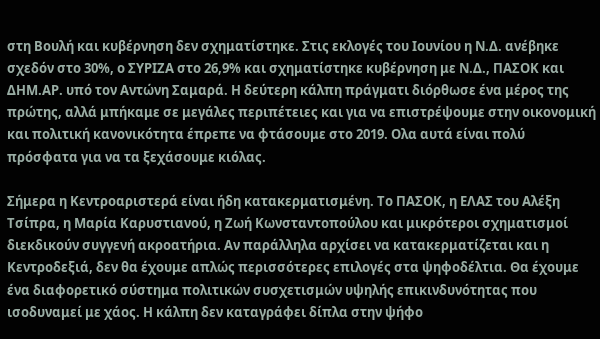στη Βουλή και κυβέρνηση δεν σχηματίστηκε. Στις εκλογές του Ιουνίου η Ν.Δ. ανέβηκε σχεδόν στο 30%, ο ΣΥΡΙΖΑ στο 26,9% και σχηματίστηκε κυβέρνηση με Ν.Δ., ΠΑΣΟΚ και ΔΗΜ.ΑΡ. υπό τον Αντώνη Σαμαρά. Η δεύτερη κάλπη πράγματι διόρθωσε ένα μέρος της πρώτης, αλλά μπήκαμε σε μεγάλες περιπέτειες και για να επιστρέψουμε στην οικονομική και πολιτική κανονικότητα έπρεπε να φτάσουμε στο 2019. Ολα αυτά είναι πολύ πρόσφατα για να τα ξεχάσουμε κιόλας.

Σήμερα η Κεντροαριστερά είναι ήδη κατακερματισμένη. Το ΠΑΣΟΚ, η ΕΛΑΣ του Αλέξη Τσίπρα, η Μαρία Καρυστιανού, η Ζωή Κωνσταντοπούλου και μικρότεροι σχηματισμοί διεκδικούν συγγενή ακροατήρια. Αν παράλληλα αρχίσει να κατακερματίζεται και η Κεντροδεξιά, δεν θα έχουμε απλώς περισσότερες επιλογές στα ψηφοδέλτια. Θα έχουμε ένα διαφορετικό σύστημα πολιτικών συσχετισμών υψηλής επικινδυνότητας που ισοδυναμεί με χάος. Η κάλπη δεν καταγράφει δίπλα στην ψήφο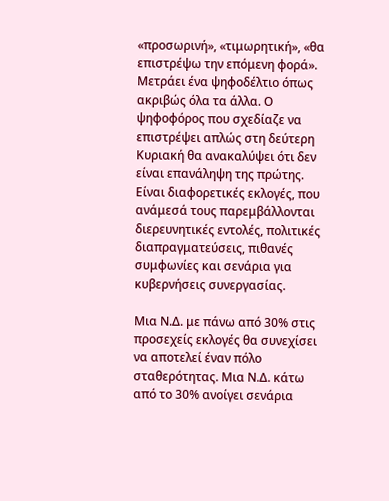«προσωρινή», «τιμωρητική», «θα επιστρέψω την επόμενη φορά». Μετράει ένα ψηφοδέλτιο όπως ακριβώς όλα τα άλλα. Ο ψηφοφόρος που σχεδίαζε να επιστρέψει απλώς στη δεύτερη Κυριακή θα ανακαλύψει ότι δεν είναι επανάληψη της πρώτης. Είναι διαφορετικές εκλογές, που ανάμεσά τους παρεμβάλλονται διερευνητικές εντολές, πολιτικές διαπραγματεύσεις, πιθανές συμφωνίες και σενάρια για κυβερνήσεις συνεργασίας.

Μια Ν.Δ. με πάνω από 30% στις προσεχείς εκλογές θα συνεχίσει να αποτελεί έναν πόλο σταθερότητας. Μια Ν.Δ. κάτω από το 30% ανοίγει σενάρια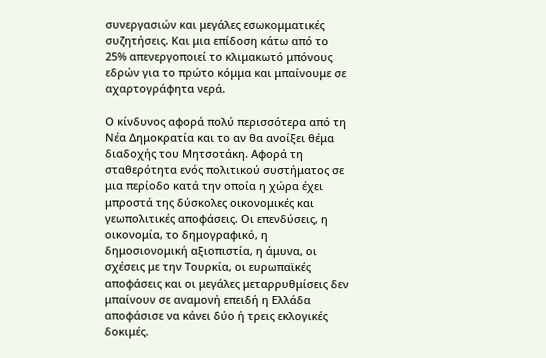συνεργασιών και μεγάλες εσωκομματικές συζητήσεις. Και μια επίδοση κάτω από το 25% απενεργοποιεί το κλιμακωτό μπόνους εδρών για το πρώτο κόμμα και μπαίνουμε σε αχαρτογράφητα νερά.

Ο κίνδυνος αφορά πολύ περισσότερα από τη Νέα Δημοκρατία και το αν θα ανοίξει θέμα διαδοχής του Μητσοτάκη. Αφορά τη σταθερότητα ενός πολιτικού συστήματος σε μια περίοδο κατά την οποία η χώρα έχει μπροστά της δύσκολες οικονομικές και γεωπολιτικές αποφάσεις. Οι επενδύσεις, η οικονομία, το δημογραφικό, η δημοσιονομική αξιοπιστία, η άμυνα, οι σχέσεις με την Τουρκία, οι ευρωπαϊκές αποφάσεις και οι μεγάλες μεταρρυθμίσεις δεν μπαίνουν σε αναμονή επειδή η Ελλάδα αποφάσισε να κάνει δύο ή τρεις εκλογικές δοκιμές.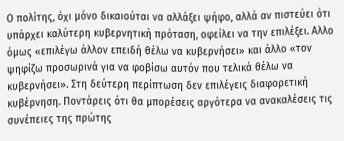Ο πολίτης, όχι μόνο δικαιούται να αλλάξει ψήφο, αλλά αν πιστεύει ότι υπάρχει καλύτερη κυβερνητική πρόταση, οφείλει να την επιλέξει. Αλλο όμως «επιλέγω άλλον επειδή θέλω να κυβερνήσει» και άλλο «τον ψηφίζω προσωρινά για να φοβίσω αυτόν που τελικά θέλω να κυβερνήσει». Στη δεύτερη περίπτωση δεν επιλέγεις διαφορετική κυβέρνηση. Ποντάρεις ότι θα μπορέσεις αργότερα να ανακαλέσεις τις συνέπειες της πρώτης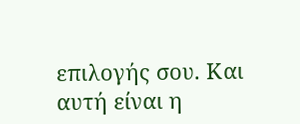επιλογής σου. Και αυτή είναι η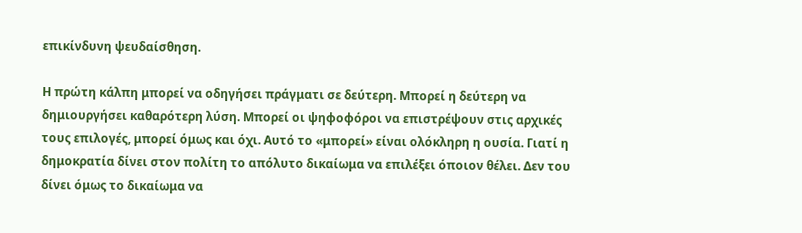επικίνδυνη ψευδαίσθηση.

Η πρώτη κάλπη μπορεί να οδηγήσει πράγματι σε δεύτερη. Μπορεί η δεύτερη να δημιουργήσει καθαρότερη λύση. Μπορεί οι ψηφοφόροι να επιστρέψουν στις αρχικές τους επιλογές, μπορεί όμως και όχι. Αυτό το «μπορεί» είναι ολόκληρη η ουσία. Γιατί η δημοκρατία δίνει στον πολίτη το απόλυτο δικαίωμα να επιλέξει όποιον θέλει. Δεν του δίνει όμως το δικαίωμα να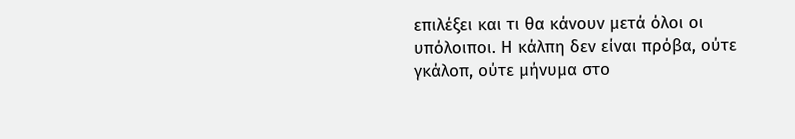επιλέξει και τι θα κάνουν μετά όλοι οι υπόλοιποι. Η κάλπη δεν είναι πρόβα, ούτε γκάλοπ, ούτε μήνυμα στο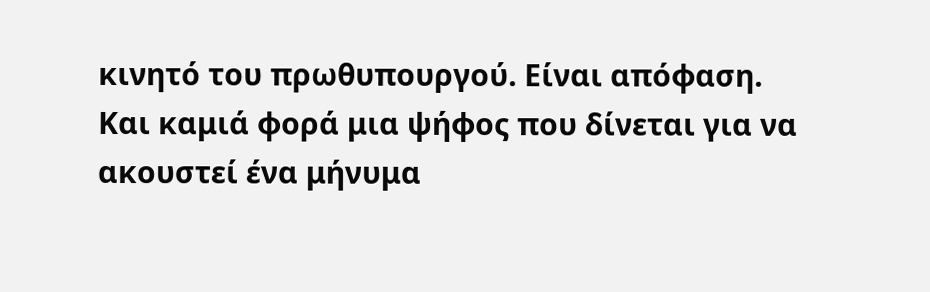κινητό του πρωθυπουργού. Είναι απόφαση. Και καμιά φορά μια ψήφος που δίνεται για να ακουστεί ένα μήνυμα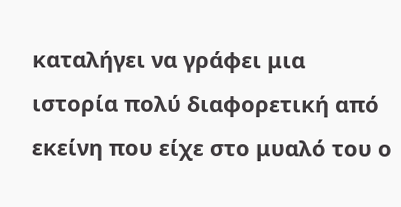καταλήγει να γράφει μια ιστορία πολύ διαφορετική από εκείνη που είχε στο μυαλό του ο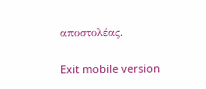αποστολέας.

Exit mobile version